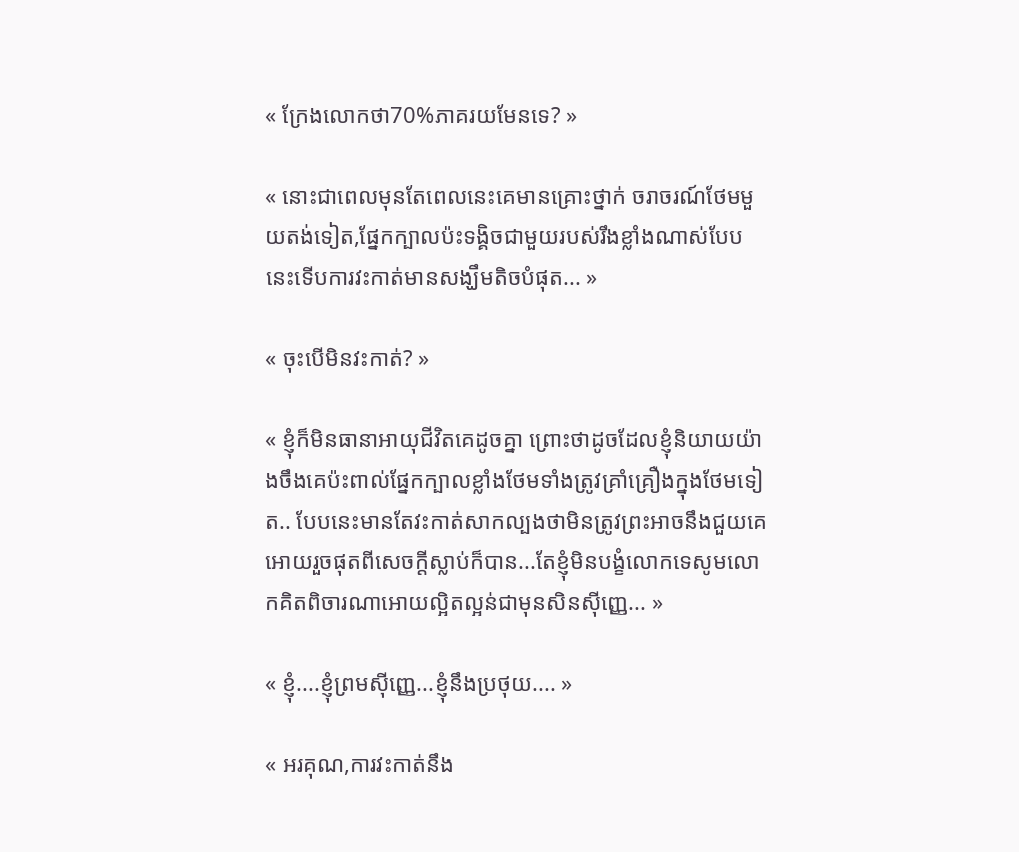« ក្រែងលោកថា70%ភាគរយមែនទេ? »

« នោះជាពេលមុនតែពេលនេះគេមានគ្រោះថ្នាក់ ចរាចរណ៍ថែមមួយតង់ទៀត,ផ្នែកក្បាលប៉ះទង្គិចជាមួយរបស់រឹងខ្លាំងណាស់បែបនេះទើបការវះកាត់មានសង្ឃឹមតិចបំផុត... »

« ចុះបើមិនវះកាត់? »

« ខ្ញុំក៏មិនធានាអាយុជីវិតគេដូចគ្នា ព្រោះថាដូចដែលខ្ញុំនិយាយយ៉ាងចឹងគេប៉ះពាល់ផ្នែកក្បាលខ្លាំងថែមទាំងត្រូវគ្រាំគ្រឿងក្នុងថែមទៀត.. បែបនេះមានតែវះកាត់សាកល្បងថាមិនត្រូវព្រះអាចនឹងជួយគេអោយរួចផុតពីសេចក្ដីស្លាប់ក៏បាន...តែខ្ញុំមិនបង្ខំលោកទេសូមលោកគិតពិចារណាអោយល្អិតល្អន់ជាមុនសិនសុីញេ្ញ... »

« ខ្ញុំ....ខ្ញុំព្រមសុីញ្ញេ...ខ្ញុំនឹងប្រថុយ.... »

« អរគុណ,ការវះកាត់នឹង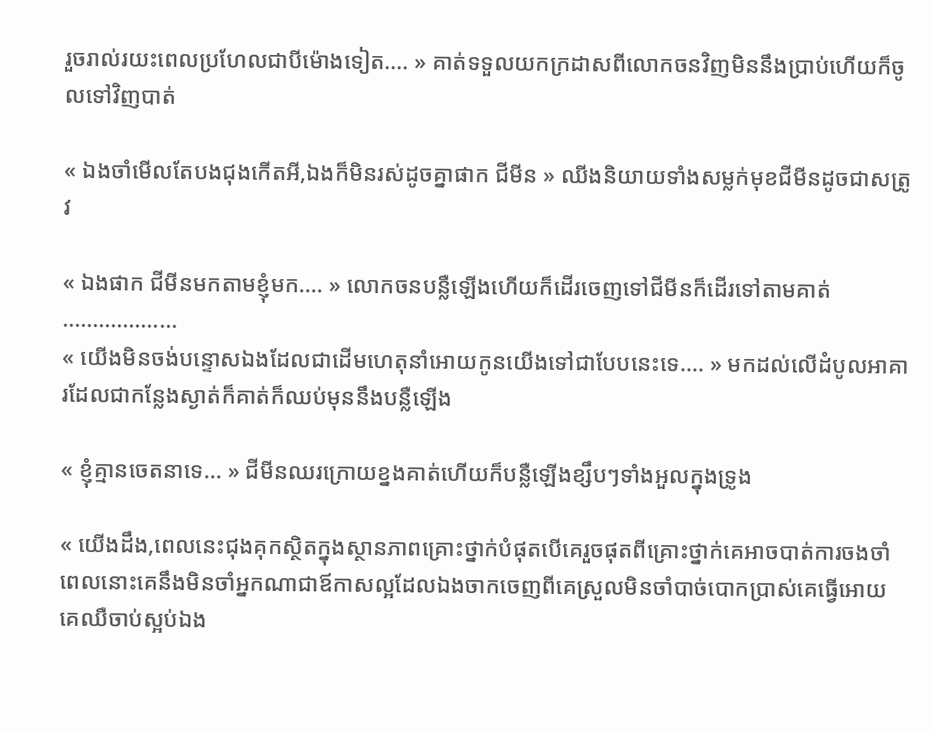រួចរាល់រយះពេលប្រហែលជាបីម៉ោងទៀត.... » គាត់ទទួលយកក្រដាសពីលោកចនវិញមិននឹងប្រាប់ហើយក៏ចូលទៅវិញបាត់

« ឯងចាំមើលតែបងជុងកើតអី,ឯងក៏មិនរស់ដូចគ្នាផាក ជីមីន » ឈីងនិយាយទាំងសម្លក់មុខជីមីនដូចជាសត្រូវ

« ឯងផាក ជីមីនមកតាមខ្ញុំមក.... » លោកចនបន្លឺឡើងហើយក៏ដើរចេញទៅជីមីនក៏ដើរទៅតាមគាត់
...................
« យើងមិនចង់បន្ទោសឯងដែលជាដើមហេតុនាំអោយកូនយើងទៅជាបែបនេះទេ.... » មកដល់លើដំបូលអាគារដែលជាកន្លែងស្ងាត់ក៏គាត់ក៏ឈប់មុននឹងបន្លឺឡើង

« ខ្ញុំគ្មានចេតនាទេ... » ជីមីនឈរក្រោយខ្នងគាត់ហើយក៏បន្លឺឡើងខ្សឹបៗទាំងអួលក្នុងទ្រូង

« យើងដឹង,ពេលនេះជុងគុកស្ថិតក្នុងស្ថានភាពគ្រោះថ្នាក់បំផុតបើគេរួចផុតពីគ្រោះថ្នាក់គេអាចបាត់ការចងចាំ ពេលនោះគេនឹងមិនចាំអ្នកណាជាឪកាសល្អដែលឯងចាកចេញពីគេស្រួលមិនចាំបាច់បោកប្រាស់គេធ្វើអោយគេឈឺចាប់ស្អប់ឯង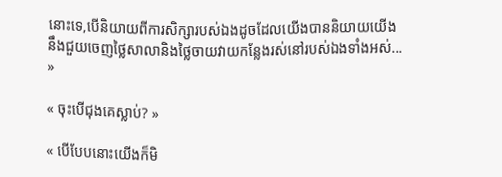នោះទេ,បើនិយាយពីការសិក្សារបស់ឯងដូចដែលយើងបាននិយាយយើងនឹងជួយចេញថ្លៃសាលានិងថ្លៃចាយវាយកន្លែងរស់នៅរបស់ឯងទាំងអស់... »

« ចុះបើជុងគេស្លាប់? »

« បើបែបនោះយើងក៏មិ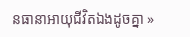នធានាអាយុជីវិតឯងដូចគ្នា »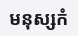មនុស្សកំ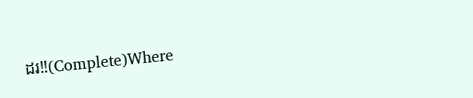ដរ‼(Complete)Where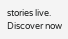stories live. Discover now